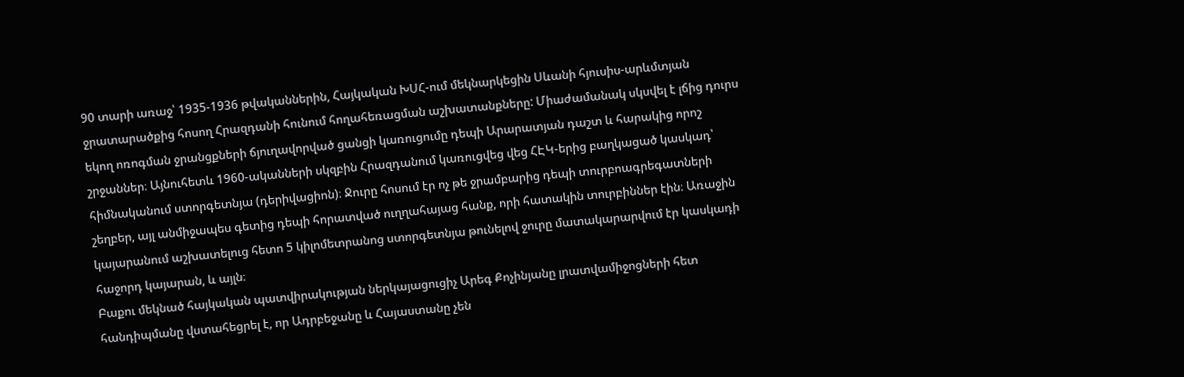90 տարի առաջ՝ 1935-1936 թվականներին, Հայկական ԽՍՀ-ում մեկնարկեցին Սևանի հյուսիս-արևմտյան ջրատարածքից հոսող Հրազդանի հունում հողահեռացման աշխատանքները: Միաժամանակ սկսվել է լճից դուրս եկող ոռոգման ջրանցքների ճյուղավորված ցանցի կառուցումը դեպի Արարատյան դաշտ և հարակից որոշ շրջաններ։ Այնուհետև 1960-ականների սկզբին Հրազդանում կառուցվեց վեց ՀԷԿ-երից բաղկացած կասկադ՝ հիմնականում ստորգետնյա (դերիվացիոն)։ Ջուրը հոսում էր ոչ թե ջրամբարից դեպի տուրբոագրեգատների շեղբեր, այլ անմիջապես գետից դեպի հորատված ուղղահայաց հանք, որի հատակին տուրբիններ էին։ Առաջին կայարանում աշխատելուց հետո 5 կիլոմետրանոց ստորգետնյա թունելով ջուրը մատակարարվում էր կասկադի հաջորդ կայարան, և այլն։
Բաքու մեկնած հայկական պատվիրակության ներկայացուցիչ Արեգ Քոչինյանը լրատվամիջոցների հետ հանդիպմանը վստահեցրել է, որ Ադրբեջանը և Հայաստանը չեն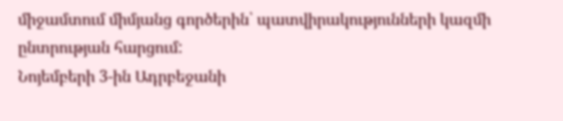միջամտում միմյանց գործերին՝ պատվիրակությունների կազմի ընտրության հարցում:
Նոյեմբերի 3-ին Ադրբեջանի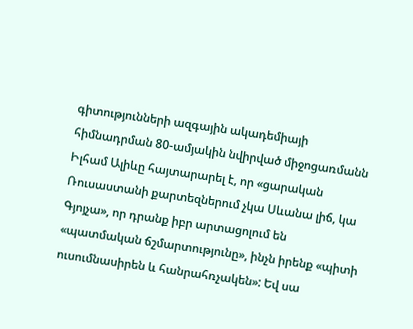գիտությունների ազգային ակադեմիայի հիմնադրման 80-ամյակին նվիրված միջոցառմանն Իլհամ Ալիևը հայտարարել է, որ «ցարական Ռուսաստանի քարտեզներում չկա Սևանա լիճ, կա Գյոյչա», որ դրանք իբր արտացոլում են «պատմական ճշմարտությունը», ինչն իրենք «պիտի ուսումնասիրեն և հանրահռչակեն»: Եվ սա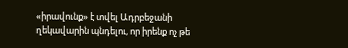«իրավունք» է տվել Ադրբեջանի ղեկավարին պնդելու, որ իրենք ոչ թե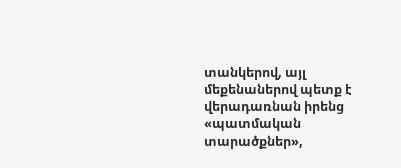տանկերով, այլ մեքենաներով պետք է վերադառնան իրենց «պատմական տարածքներ»,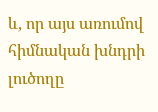և, որ այս առումով հիմնական խնդրի լուծողը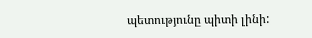պետությունը պիտի լինի: